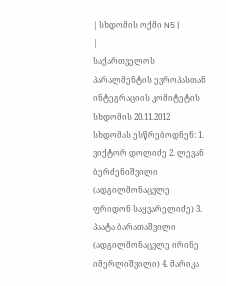| სხდომის ოქმი N5 |
|
საქართველოს პარალმენტის ევროპასთან ინტეგრაციის კომიტეტის სხდომის 20.11.2012
სხდომას ესწრებოდნენ: 1. ვიქტორ დოლიძე 2. ლევან ბერძენიშვილი (ადგილმონაცვლე ფრიდონ საყვარელიძე) 3. პაატა ბარათაშვილი (ადგილმონაცვლე ირინე იმერლიშვილი) 4. მარიკა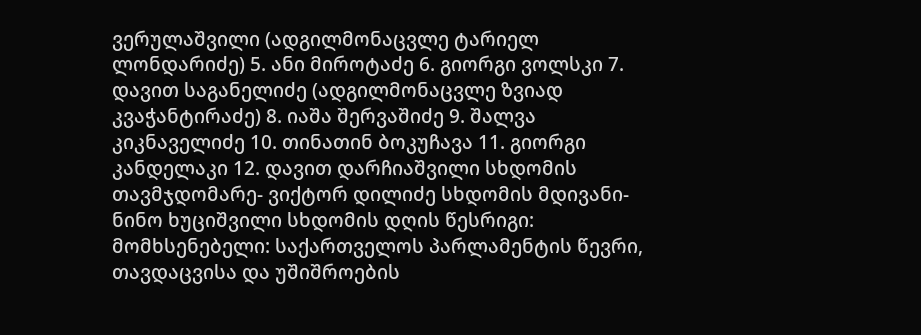ვერულაშვილი (ადგილმონაცვლე ტარიელ ლონდარიძე) 5. ანი მიროტაძე 6. გიორგი ვოლსკი 7. დავით საგანელიძე (ადგილმონაცვლე ზვიად კვაჭანტირაძე) 8. იაშა შერვაშიძე 9. შალვა კიკნაველიძე 10. თინათინ ბოკუჩავა 11. გიორგი კანდელაკი 12. დავით დარჩიაშვილი სხდომის თავმჯდომარე- ვიქტორ დილიძე სხდომის მდივანი- ნინო ხუციშვილი სხდომის დღის წესრიგი:
მომხსენებელი: საქართველოს პარლამენტის წევრი, თავდაცვისა და უშიშროების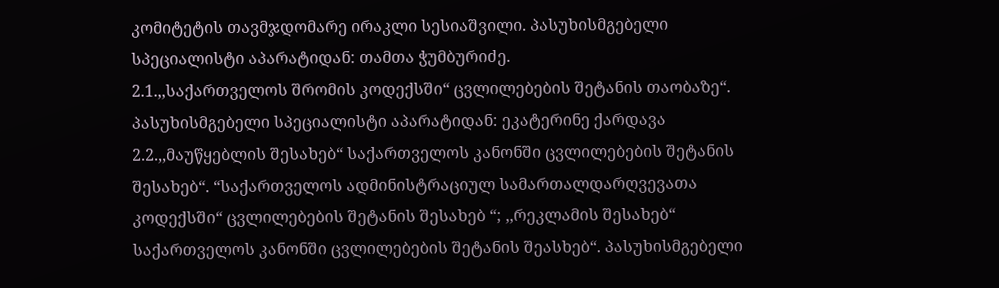კომიტეტის თავმჯდომარე ირაკლი სესიაშვილი. პასუხისმგებელი სპეციალისტი აპარატიდან: თამთა ჭუმბურიძე.
2.1.,,საქართველოს შრომის კოდექსში“ ცვლილებების შეტანის თაობაზე“. პასუხისმგებელი სპეციალისტი აპარატიდან: ეკატერინე ქარდავა 2.2.,,მაუწყებლის შესახებ“ საქართველოს კანონში ცვლილებების შეტანის შესახებ“. “საქართველოს ადმინისტრაციულ სამართალდარღვევათა კოდექსში“ ცვლილებების შეტანის შესახებ “; ,,რეკლამის შესახებ“ საქართველოს კანონში ცვლილებების შეტანის შეასხებ“. პასუხისმგებელი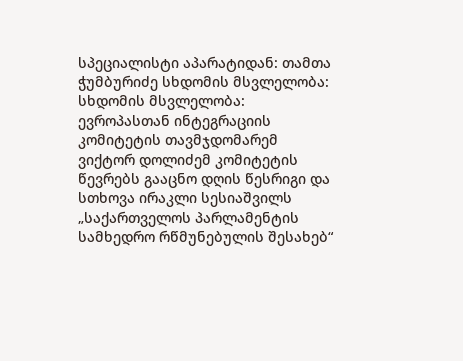სპეციალისტი აპარატიდან: თამთა ჭუმბურიძე სხდომის მსვლელობა: სხდომის მსვლელობა: ევროპასთან ინტეგრაციის კომიტეტის თავმჯდომარემ ვიქტორ დოლიძემ კომიტეტის წევრებს გააცნო დღის წესრიგი და სთხოვა ირაკლი სესიაშვილს „საქართველოს პარლამენტის სამხედრო რწმუნებულის შესახებ“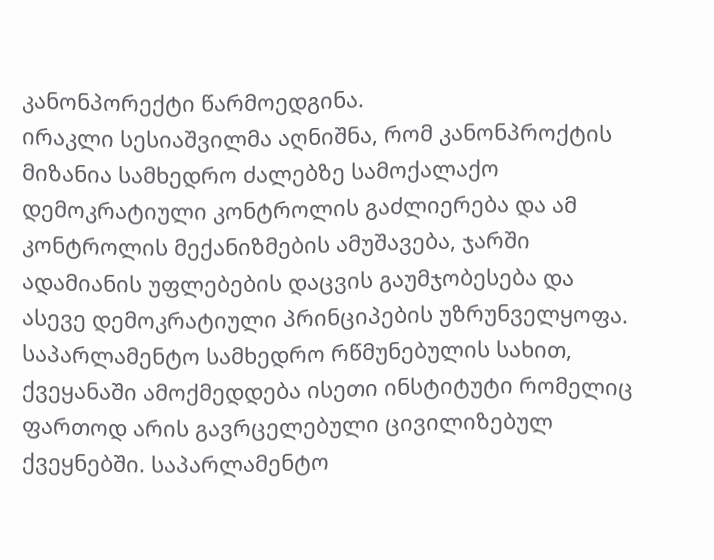კანონპორექტი წარმოედგინა.
ირაკლი სესიაშვილმა აღნიშნა, რომ კანონპროქტის მიზანია სამხედრო ძალებზე სამოქალაქო დემოკრატიული კონტროლის გაძლიერება და ამ კონტროლის მექანიზმების ამუშავება, ჯარში ადამიანის უფლებების დაცვის გაუმჯობესება და ასევე დემოკრატიული პრინციპების უზრუნველყოფა. საპარლამენტო სამხედრო რწმუნებულის სახით, ქვეყანაში ამოქმედდება ისეთი ინსტიტუტი რომელიც ფართოდ არის გავრცელებული ცივილიზებულ ქვეყნებში. საპარლამენტო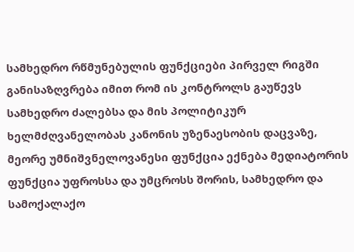სამხედრო რწმუნებულის ფუნქციები პირველ რიგში განისაზღვრება იმით რომ ის კონტროლს გაუწევს სამხედრო ძალებსა და მის პოლიტიკურ ხელმძღვანელობას კანონის უზენაესობის დაცვაზე, მეორე უმნიშვნელოვანესი ფუნქცია ექნება მედიატორის ფუნქცია უფროსსა და უმცროსს შორის, სამხედრო და სამოქალაქო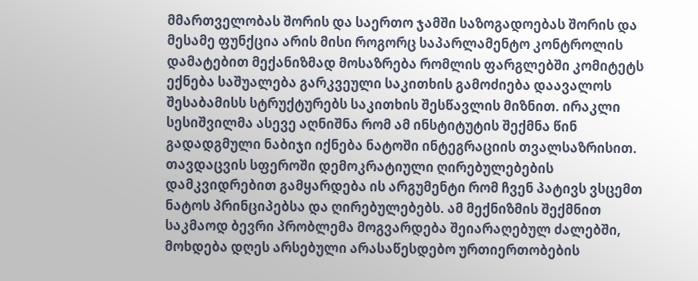მმართველობას შორის და საერთო ჯამში საზოგადოებას შორის და მესამე ფუნქცია არის მისი როგორც საპარლამენტო კონტროლის დამატებით მექანიზმად მოსაზრება რომლის ფარგლებში კომიტეტს ექნება საშუალება გარკვეული საკითხის გამოძიება დაავალოს შესაბამისს სტრუქტურებს საკითხის შესწავლის მიზნით. ირაკლი სესიშვილმა ასევე აღნიშნა რომ ამ ინსტიტუტის შექმნა წინ გადადგმული ნაბიჯი იქნება ნატოში ინტეგრაციის თვალსაზრისით. თავდაცვის სფეროში დემოკრატიული ღირებულებების დამკვიდრებით გამყარდება ის არგუმენტი რომ ჩვენ პატივს ვსცემთ ნატოს პრინციპებსა და ღირებულებებს. ამ მექნიზმის შექმნით საკმაოდ ბევრი პრობლემა მოგვარდება შეიარაღებულ ძალებში, მოხდება დღეს არსებული არასაწესდებო ურთიერთობების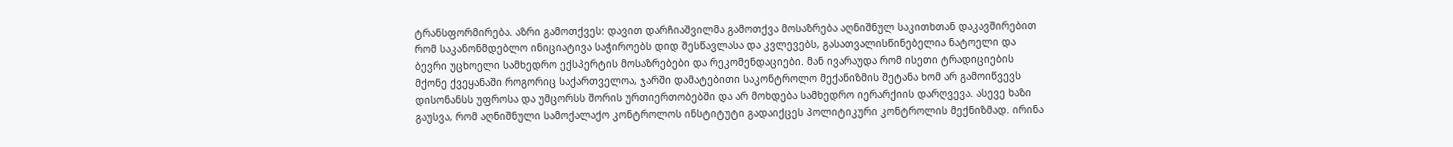ტრანსფორმირება. აზრი გამოთქვეს: დავით დარჩიაშვილმა გამოთქვა მოსაზრება აღნიშნულ საკითხთან დაკავშირებით რომ საკანონმდებლო ინიციატივა საჭიროებს დიდ შესწავლასა და კვლევებს, გასათვალისწინებელია ნატოელი და ბევრი უცხოელი სამხედრო ექსპერტის მოსაზრებები და რეკომენდაციები. მან ივარაუდა რომ ისეთი ტრადიციების მქონე ქვეყანაში როგორიც საქართველოა, ჯარში დამატებითი საკონტროლო მექანიზმის შეტანა ხომ არ გამოიწვევს დისონანსს უფროსა და უმცორსს შორის ურთიერთობებში და არ მოხდება სამხედრო იერარქიის დარღვევა. ასევე ხაზი გაუსვა, რომ აღნიშნული სამოქალაქო კონტროლოს ინსტიტუტი გადაიქცეს პოლიტიკური კონტროლის მექნიზმად. ირინა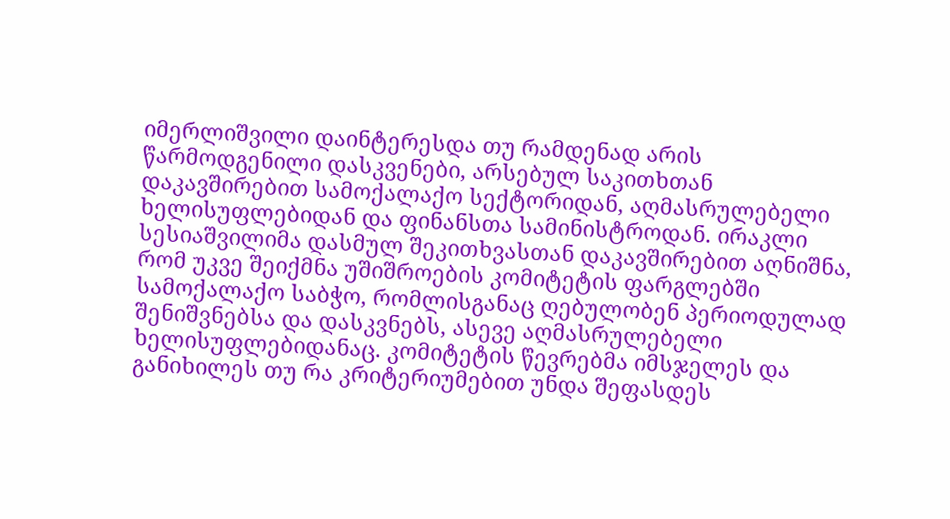იმერლიშვილი დაინტერესდა თუ რამდენად არის წარმოდგენილი დასკვენები, არსებულ საკითხთან დაკავშირებით სამოქალაქო სექტორიდან, აღმასრულებელი ხელისუფლებიდან და ფინანსთა სამინისტროდან. ირაკლი სესიაშვილიმა დასმულ შეკითხვასთან დაკავშირებით აღნიშნა, რომ უკვე შეიქმნა უშიშროების კომიტეტის ფარგლებში სამოქალაქო საბჭო, რომლისგანაც ღებულობენ პერიოდულად შენიშვნებსა და დასკვნებს, ასევე აღმასრულებელი ხელისუფლებიდანაც. კომიტეტის წევრებმა იმსჯელეს და განიხილეს თუ რა კრიტერიუმებით უნდა შეფასდეს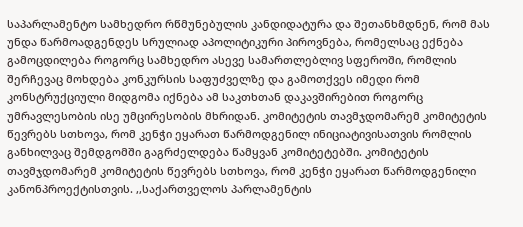საპარლამენტო სამხედრო რწმუნებულის კანდიდატურა და შეთანხმდნენ, რომ მას უნდა წარმოადგენდეს სრულიად აპოლიტიკური პიროვნება, რომელსაც ექნება გამოცდილება როგორც სამხედრო ასევე სამართლებლივ სფეროში, რომლის შერჩევაც მოხდება კონკურსის საფუძველზე და გამოთქვეს იმედი რომ კონსტრუქციული მიდგომა იქნება ამ საკთხთან დაკავშირებით როგორც უმრავლესობის ისე უმცირესობის მხრიდან. კომიტეტის თავმჯდომარემ კომიტეტის წევრებს სთხოვა, რომ კენჭი ეყარათ წარმოდგენილ ინიციატივისათვის რომლის განხილვაც შემდგომში გაგრძელდება წამყვან კომიტეტებში. კომიტეტის თავმჯდომარემ კომიტეტის წევრებს სთხოვა, რომ კენჭი ეყარათ წარმოდგენილი კანონპროექტისთვის. ,,საქართველოს პარლამენტის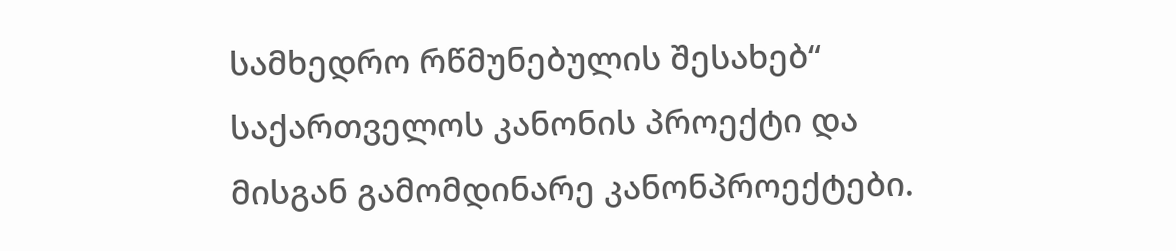სამხედრო რწმუნებულის შესახებ“ საქართველოს კანონის პროექტი და მისგან გამომდინარე კანონპროექტები.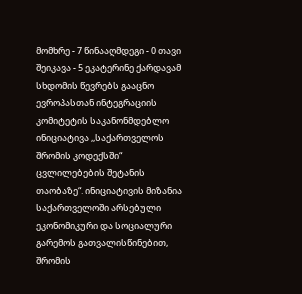მომხრე - 7 წინააღმდეგი - 0 თავი შეიკავა - 5 ეკატერინე ქარდავამ სხდომის წევრებს გააცნო ევროპასთან ინტეგრაციის კომიტეტის საკანონმდებლო ინიციატივა ,,საქართველოს შრომის კოდექსში“ ცვლილებების შეტანის თაობაზე“. ინიციატივის მიზანია საქართველოში არსებული ეკონომიკური და სოციალური გარემოს გათვალისწინებით, შრომის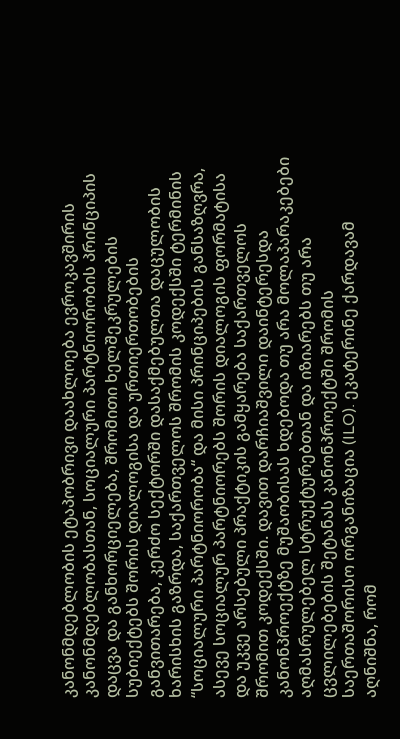კანონმდებლობის ეტაპობრივი დაახლოება ევროკავშირის კანონმდებლობასთან, სოციალური პარტნიორობის პრინციპის დაცვა და განხორციელება, შრომითი ხელშეკრულების სუბიექტებს შორის დიალოგისა და ურთიერთობების განვითარება, კერძო სექტორში დასაქმებულთა დაცულობის ხარისხის გაზრდა, საქართველოს შრომის კოდექსში ტერმინის “სოციალური პარტნიორობა“ და მისი პრინციპების განსაზღვრა, ასევე სოციალურ პარტნიორებს შორის დიალოგის ფორმატისა და უკვე არსებული პრაქტიკის გამყარება საქართველოს შრომით კოდექსში. დავით დარჩიაშვილი დაინტერესდა კანონპროექტზე მუშაობისას ხდებოდა თუ არა მოლაპარაკებები აღმასრულებელ სტრუქტურებთან და იზიარებს თუ არა ცვლილებების შეტანას კანონპროექტში შრომის საერთაშორისო ორგანიზაცია (ILO). ეკატერინე ქარდავამ აღნიშნა, რომ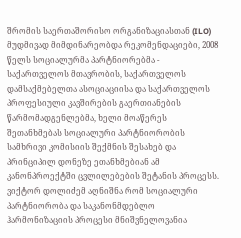შრომის საერთაშორისო ორგანიზაციასთან (ILO) მუდმივად მიმდინარეობდა რეკომენდაციები, 2008 წელს სოციალურმა პარტნიორებმა - საქართველოს მთავრობის, საქართველოს დამსაქმებელთა ასოციაციისა და საქართველოს პროფესიული კავშირების გაერთიანების წარმომადგენლებმა, ხელი მოაწერეს შეთანხმებას სოციალური პარტნიორობის სამხრივი კომისიის შექმნის შესახებ და პრინციპილ დონეზე ეთანხმებიან ამ კანონპროექტში ცვლილებების შეტანის პროცესს. ვიქტორ დოლიძემ აღნიშნა რომ სოციალური პარტნიორობა და საკანონმდებლო ჰარმონიზაციის პროცესი მნიშვნელოვანია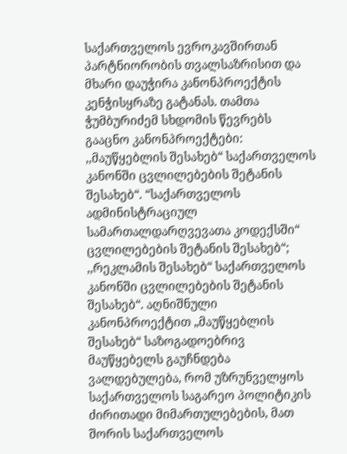საქართველოს ევროკავშირთან პარტნიორობის თვალსაზრისით და მხარი დაუჭირა კანონპროექტის კენჭისყრაზე გატანას. თამთა ჭუმბურიძემ სხდომის წევრებს გააცნო კანონპროექტები: ,,მაუწყებლის შესახებ“ საქართველოს კანონში ცვლილებების შეტანის შესახებ“. “საქართველოს ადმინისტრაციულ სამართალდარღვევათა კოდექსში“ ცვლილებების შეტანის შესახებ“; ,,რეკლამის შესახებ“ საქართველოს კანონში ცვლილებების შეტანის შესახებ“. აღნიშნული კანონპროექტით „მაუწყებლის შესახებ“ საზოგადოებრივ მაუწყებელს გაუჩნდება ვალდებულება, რომ უზრუნველყოს საქართველოს საგარეო პოლიტიკის ძირითადი მიმართულებების, მათ შორის საქართველოს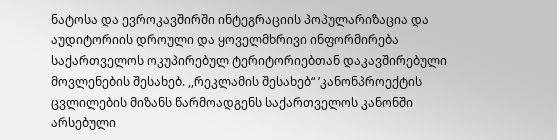ნატოსა და ევროკავშირში ინტეგრაციის პოპულარიზაცია და აუდიტორიის დროული და ყოველმხრივი ინფორმირება საქართველოს ოკუპირებულ ტერიტორიებთან დაკავშირებული მოვლენების შესახებ. ,,რეკლამის შესახებ“ ’კანონპროექტის ცვლილების მიზანს წარმოადგენს საქართველოს კანონში არსებული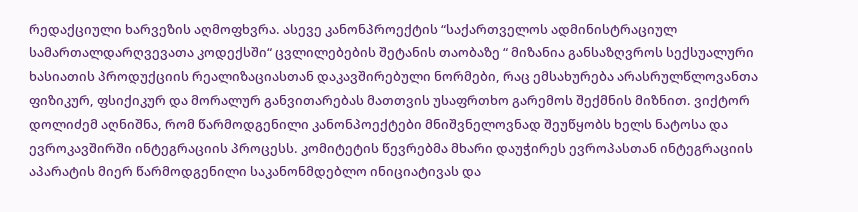რედაქციული ხარვეზის აღმოფხვრა. ასევე კანონპროექტის “საქართველოს ადმინისტრაციულ სამართალდარღვევათა კოდექსში“ ცვლილებების შეტანის თაობაზე “ მიზანია განსაზღვროს სექსუალური ხასიათის პროდუქციის რეალიზაციასთან დაკავშირებული ნორმები, რაც ემსახურება არასრულწლოვანთა ფიზიკურ, ფსიქიკურ და მორალურ განვითარებას მათთვის უსაფრთხო გარემოს შექმნის მიზნით. ვიქტორ დოლიძემ აღნიშნა, რომ წარმოდგენილი კანონპოექტები მნიშვნელოვნად შეუწყობს ხელს ნატოსა და ევროკავშირში ინტეგრაციის პროცესს. კომიტეტის წევრებმა მხარი დაუჭირეს ევროპასთან ინტეგრაციის აპარატის მიერ წარმოდგენილი საკანონმდებლო ინიციატივას და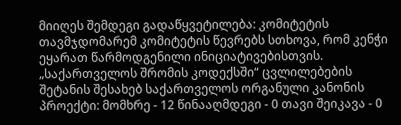მიიღეს შემდეგი გადაწყვეტილება: კომიტეტის თავმჯდომარემ კომიტეტის წევრებს სთხოვა, რომ კენჭი ეყარათ წარმოდგენილი ინიციატივებისთვის. „საქართველოს შრომის კოდექსში“ ცვლილებების შეტანის შესახებ საქართველოს ორგანული კანონის პროექტი: მომხრე - 12 წინააღმდეგი - 0 თავი შეიკავა - 0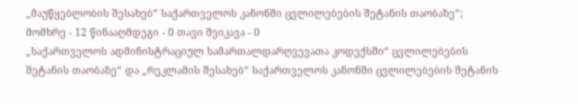„მაუწყებლობის შესახებ“ საქართველოს კანონში ცვლილებების შეტანის თაობაზე“; მომხრე - 12 წინააღმდეგი - 0 თავი შეიკავა - 0
„საქართველოს ადმინისტრაციულ სამართალდარღვევათა კოდექსში“ ცვლილებების შეტანის თაობაზე“ და „რეკლამის შესახებ“ საქართველოს კანონში ცვლილებების შეტანის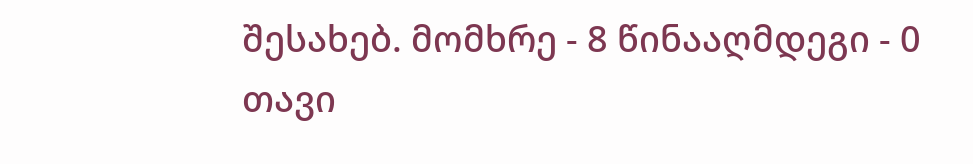შესახებ. მომხრე - 8 წინააღმდეგი - 0 თავი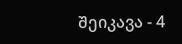შეიკავა - 4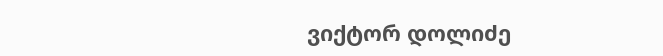ვიქტორ დოლიძე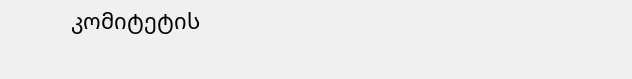კომიტეტის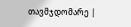თავმჯდომარე |